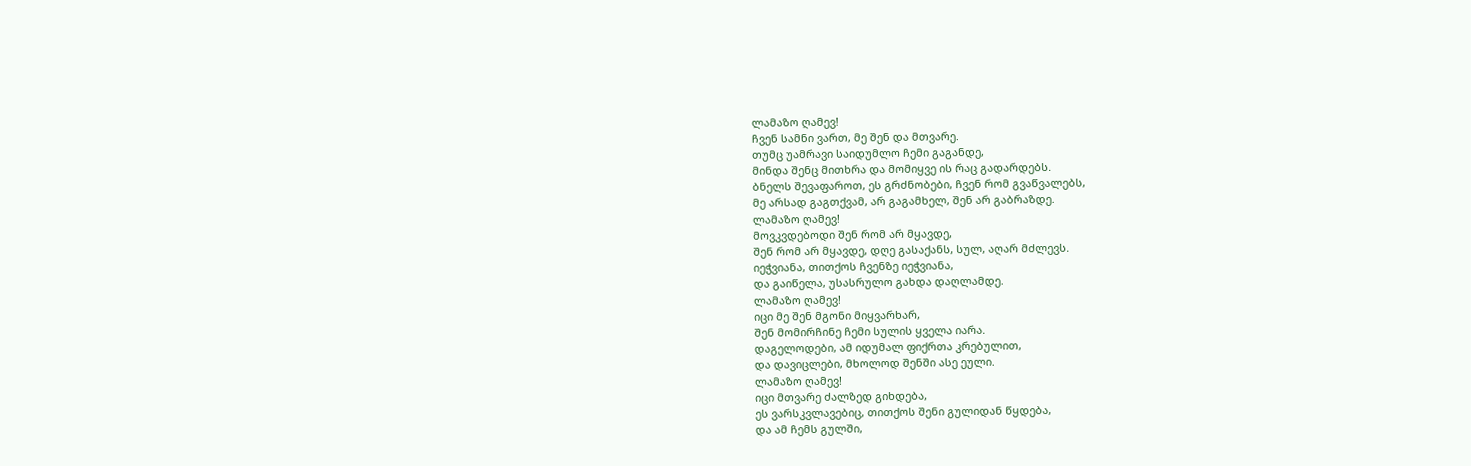ლამაზო ღამევ!
ჩვენ სამნი ვართ, მე შენ და მთვარე.
თუმც უამრავი საიდუმლო ჩემი გაგანდე,
მინდა შენც მითხრა და მომიყვე ის რაც გადარდებს.
ბნელს შევაფაროთ, ეს გრძნობები, ჩვენ რომ გვაწვალებს,
მე არსად გაგთქვამ, არ გაგამხელ, შენ არ გაბრაზდე.
ლამაზო ღამევ!
მოვკვდებოდი შენ რომ არ მყავდე,
შენ რომ არ მყავდე, დღე გასაქანს, სულ, აღარ მძლევს.
იეჭვიანა, თითქოს ჩვენზე იეჭვიანა,
და გაიწელა, უსასრულო გახდა დაღლამდე.
ლამაზო ღამევ!
იცი მე შენ მგონი მიყვარხარ,
შენ მომირჩინე ჩემი სულის ყველა იარა.
დაგელოდები, ამ იდუმალ ფიქრთა კრებულით,
და დავიცლები, მხოლოდ შენში ასე ეული.
ლამაზო ღამევ!
იცი მთვარე ძალზედ გიხდება,
ეს ვარსკვლავებიც, თითქოს შენი გულიდან წყდება,
და ამ ჩემს გულში,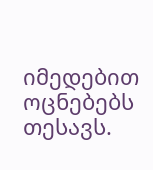იმედებით ოცნებებს თესავს.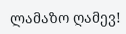ლამაზო ღამევ!